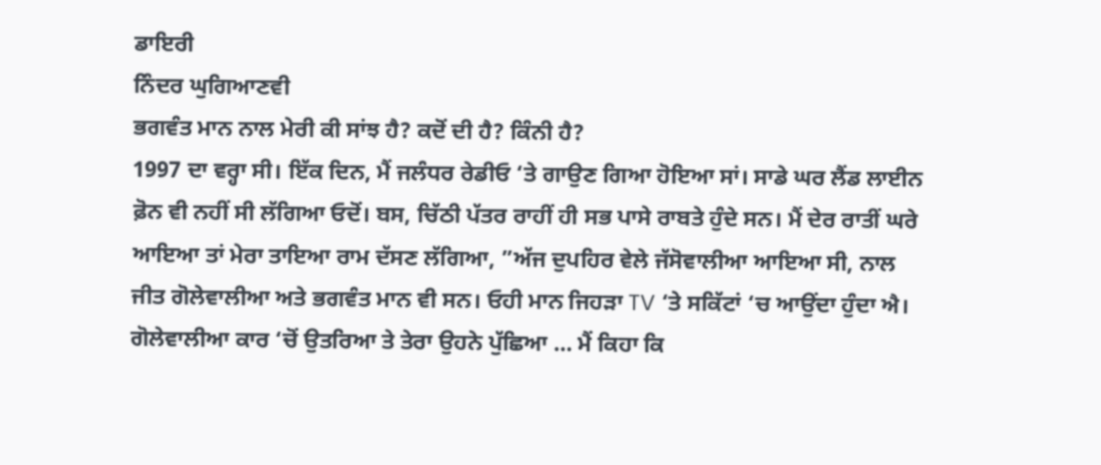ਡਾਇਰੀ
ਨਿੰਦਰ ਘੁਗਿਆਣਵੀ
ਭਗਵੰਤ ਮਾਨ ਨਾਲ ਮੇਰੀ ਕੀ ਸਾਂਝ ਹੈ? ਕਦੋਂ ਦੀ ਹੈ? ਕਿੰਨੀ ਹੈ?
1997 ਦਾ ਵਰ੍ਹਾ ਸੀ। ਇੱਕ ਦਿਨ, ਮੈਂ ਜਲੰਧਰ ਰੇਡੀਓ ‘ਤੇ ਗਾਉਣ ਗਿਆ ਹੋਇਆ ਸਾਂ। ਸਾਡੇ ਘਰ ਲੈਂਡ ਲਾਈਨ ਫ਼ੋਨ ਵੀ ਨਹੀਂ ਸੀ ਲੱਗਿਆ ਓਦੋਂ। ਬਸ, ਚਿੱਠੀ ਪੱਤਰ ਰਾਹੀਂ ਹੀ ਸਭ ਪਾਸੇ ਰਾਬਤੇ ਹੁੰਦੇ ਸਨ। ਮੈਂ ਦੇਰ ਰਾਤੀਂ ਘਰੇ ਆਇਆ ਤਾਂ ਮੇਰਾ ਤਾਇਆ ਰਾਮ ਦੱਸਣ ਲੱਗਿਆ, ”ਅੱਜ ਦੁਪਹਿਰ ਵੇਲੇ ਜੱਸੋਵਾਲੀਆ ਆਇਆ ਸੀ, ਨਾਲ ਜੀਤ ਗੋਲੇਵਾਲੀਆ ਅਤੇ ਭਗਵੰਤ ਮਾਨ ਵੀ ਸਨ। ਓਹੀ ਮਾਨ ਜਿਹੜਾ TV ‘ਤੇ ਸਕਿੱਟਾਂ ‘ਚ ਆਉਂਦਾ ਹੁੰਦਾ ਐ। ਗੋਲੇਵਾਲੀਆ ਕਾਰ ‘ਚੋਂ ਉਤਰਿਆ ਤੇ ਤੇਰਾ ਉਹਨੇ ਪੁੱਛਿਆ … ਮੈਂ ਕਿਹਾ ਕਿ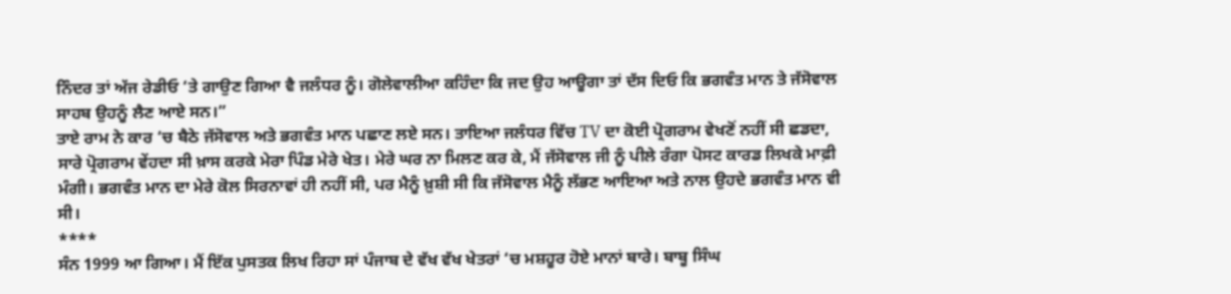ਨਿੰਦਰ ਤਾਂ ਅੱਜ ਰੇਡੀਓ ‘ਤੇ ਗਾਉਣ ਗਿਆ ਵੈ ਜਲੰਧਰ ਨੂੰ। ਗੋਲੇਵਾਲੀਆ ਕਹਿੰਦਾ ਕਿ ਜਦ ਉਹ ਆਊਗਾ ਤਾਂ ਦੱਸ ਦਿਓ ਕਿ ਭਗਵੰਤ ਮਾਨ ਤੇ ਜੱਸੋਵਾਲ ਸਾਹਬ ਉਹਨੂੰ ਲੈਣ ਆਏ ਸਨ।”
ਤਾਏ ਰਾਮ ਨੇ ਕਾਰ ‘ਚ ਬੈਠੇ ਜੱਸੋਵਾਲ ਅਤੇ ਭਗਵੰਤ ਮਾਨ ਪਛਾਣ ਲਏ ਸਨ। ਤਾਇਆ ਜਲੰਧਰ ਵਿੱਚ TV ਦਾ ਕੋਈ ਪ੍ਰੋਗਰਾਮ ਵੇਖਣੋਂ ਨਹੀਂ ਸੀ ਛਡਦਾ, ਸਾਰੇ ਪ੍ਰੋਗਰਾਮ ਵੇਂਹਦਾ ਸੀ ਖ਼ਾਸ ਕਰਕੇ ਮੇਰਾ ਪਿੰਡ ਮੇਰੇ ਖੇਤ। ਮੇਰੇ ਘਰ ਨਾ ਮਿਲਣ ਕਰ ਕੇ, ਮੈਂ ਜੱਸੋਵਾਲ ਜੀ ਨੂੰ ਪੀਲੇ ਰੰਗਾ ਪੋਸਟ ਕਾਰਡ ਲਿਖਕੇ ਮਾਫ਼ੀ ਮੰਗੀ। ਭਗਵੰਤ ਮਾਨ ਦਾ ਮੇਰੇ ਕੋਲ ਸਿਰਨਾਵਾਂ ਹੀ ਨਹੀਂ ਸੀ, ਪਰ ਮੈਨੂੰ ਖ਼ੁਸ਼ੀ ਸੀ ਕਿ ਜੱਸੋਵਾਲ ਮੈਨੂੰ ਲੱਭਣ ਆਇਆ ਅਤੇ ਨਾਲ ਉਹਦੇ ਭਗਵੰਤ ਮਾਨ ਵੀ ਸੀ।
****
ਸੰਨ 1999 ਆ ਗਿਆ। ਮੈਂ ਇੱਕ ਪੁਸਤਕ ਲਿਖ ਰਿਹਾ ਸਾਂ ਪੰਜਾਬ ਦੇ ਵੱਖ ਵੱਖ ਖੇਤਰਾਂ ‘ਚ ਮਸ਼ਹੂਰ ਹੋਏ ਮਾਨਾਂ ਬਾਰੇ। ਬਾਬੂ ਸਿੰਘ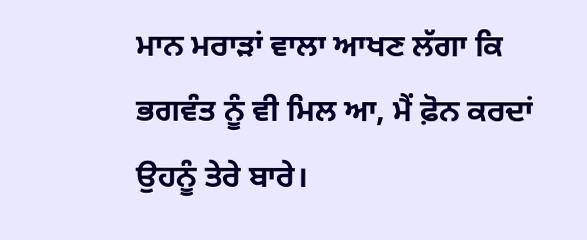ਮਾਨ ਮਰਾੜਾਂ ਵਾਲਾ ਆਖਣ ਲੱਗਾ ਕਿ ਭਗਵੰਤ ਨੂੰ ਵੀ ਮਿਲ ਆ, ਮੈਂ ਫ਼ੋਨ ਕਰਦਾਂ ਉਹਨੂੰ ਤੇਰੇ ਬਾਰੇ।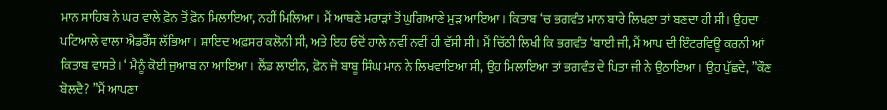ਮਾਨ ਸਾਹਿਬ ਨੇ ਘਰ ਵਾਲੇ ਫ਼ੋਨ ਤੋਂ ਫ਼ੋਨ ਮਿਲਾਇਆ, ਨਹੀਂ ਮਿਲਿਆ। ਮੈਂ ਆਥਣੇ ਮਰਾੜਾਂ ਤੋਂ ਘੁਗਿਆਣੇ ਮੁੜ ਆਇਆ। ਕਿਤਾਬ ‘ਚ ਭਗਵੰਤ ਮਾਨ ਬਾਰੇ ਲਿਖਣਾ ਤਾਂ ਬਣਦਾ ਹੀ ਸੀ। ਉਹਦਾ ਪਟਿਆਲੇ ਵਾਲਾ ਐਡਰੈੱਸ ਲੱਭਿਆ। ਸ਼ਾਇਦ ਅਫ਼ਸਰ ਕਲੋਨੀ ਸੀ, ਅਤੇ ਇਹ ਓਦੋਂ ਹਾਲੇ ਨਵੀਂ ਨਵੀਂ ਹੀ ਵੱਸੀ ਸੀ। ਮੈਂ ਚਿੱਠੀ ਲਿਖੀ ਕਿ ਭਗਵੰਤ ‘ਬਾਈ ਜੀ, ਮੈਂ ਆਪ ਦੀ ਇੰਟਰਵਿਊ ਕਰਨੀ ਆਂ ਕਿਤਾਬ ਵਾਸਤੇ। ‘ ਮੈਨੂੰ ਕੋਈ ਜੁਆਬ ਨਾ ਆਇਆ। ਲੈਂਡ ਲਾਈਨ, ਫ਼ੋਨ ਜੋ ਬਾਬੂ ਸਿੰਘ ਮਾਨ ਨੇ ਲਿਖਵਾਇਆ ਸੀ, ਉਹ ਮਿਲਾਇਆ ਤਾਂ ਭਗਵੰਤ ਦੇ ਪਿਤਾ ਜੀ ਨੇ ਉਠਾਇਆ। ਉਹ ਪੁੱਛਦੇ, ”ਕੌਣ ਬੋਲਦੈ? ”ਮੈਂ ਆਪਣਾ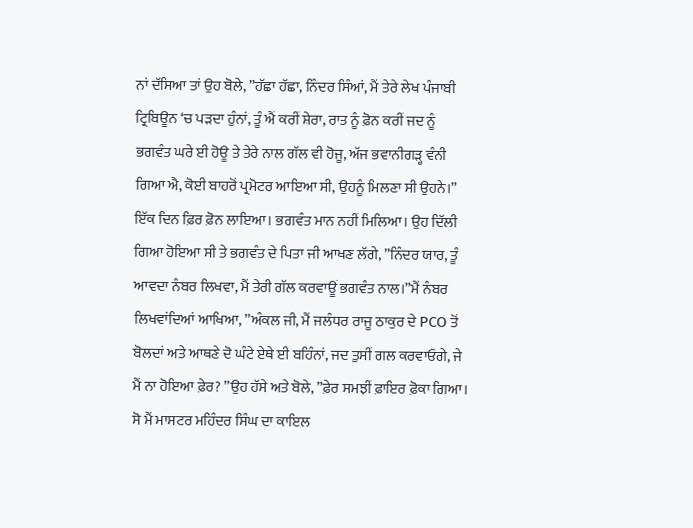ਨਾਂ ਦੱਸਿਆ ਤਾਂ ਉਹ ਬੋਲੇ, ”ਹੱਛਾ ਹੱਛਾ, ਨਿੰਦਰ ਸਿੰਆਂ, ਮੈਂ ਤੇਰੇ ਲੇਖ ਪੰਜਾਬੀ ਟ੍ਰਿਬਿਊਨ ‘ਚ ਪੜਦਾ ਹੁੰਨਾਂ, ਤੂੰ ਐਂ ਕਰੀਂ ਸ਼ੇਰਾ, ਰਾਤ ਨੂੰ ਫ਼ੋਨ ਕਰੀਂ ਜਦ ਨੂੰ ਭਗਵੰਤ ਘਰੇ ਈ ਹੋਊ ਤੇ ਤੇਰੇ ਨਾਲ ਗੱਲ ਵੀ ਹੋਜੂ, ਅੱਜ ਭਵਾਨੀਗੜ੍ਹ ਵੰਨੀ ਗਿਆ ਐ, ਕੋਈ ਬਾਹਰੋਂ ਪ੍ਰਮੋਟਰ ਆਇਆ ਸੀ, ਉਹਨੂੰ ਮਿਲਣਾ ਸੀ ਉਹਨੇ।”
ਇੱਕ ਦਿਨ ਫ਼ਿਰ ਫ਼ੋਨ ਲਾਇਆ। ਭਗਵੰਤ ਮਾਨ ਨਹੀਂ ਮਿਲਿਆ। ਉਹ ਦਿੱਲੀ ਗਿਆ ਹੋਇਆ ਸੀ ਤੇ ਭਗਵੰਤ ਦੇ ਪਿਤਾ ਜੀ ਆਖਣ ਲੱਗੇ, ”ਨਿੰਦਰ ਯਾਰ, ਤੂੰ ਆਵਦਾ ਨੰਬਰ ਲਿਖਵਾ, ਮੈਂ ਤੇਰੀ ਗੱਲ ਕਰਵਾਊਂ ਭਗਵੰਤ ਨਾਲ।”ਮੈਂ ਨੰਬਰ ਲਿਖਵਾਂਦਿਆਂ ਆਖਿਆ, ”ਅੰਕਲ ਜੀ, ਮੈਂ ਜਲੰਧਰ ਰਾਜੂ ਠਾਕੁਰ ਦੇ PCO ਤੋਂ ਬੋਲਦਾਂ ਅਤੇ ਆਥਣੇ ਦੋ ਘੰਟੇ ਏਥੇ ਈ ਬਹਿੰਨਾਂ, ਜਦ ਤੁਸੀਂ ਗਲ ਕਰਵਾਓਗੇ, ਜੇ ਮੈਂ ਨਾ ਹੋਇਆ ਫ਼ੇਰ? ”ਉਹ ਹੱਸੇ ਅਤੇ ਬੋਲੇ, ”ਫ਼ੇਰ ਸਮਝੀਂ ਫ਼ਾਇਰ ਫ਼ੋਕਾ ਗਿਆ। ਸੋ ਮੈਂ ਮਾਸਟਰ ਮਹਿੰਦਰ ਸਿੰਘ ਦਾ ਕਾਇਲ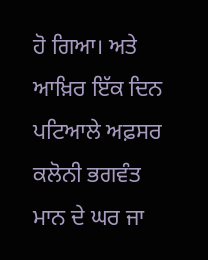ਹੋ ਗਿਆ। ਅਤੇ ਆਖ਼ਿਰ ਇੱਕ ਦਿਨ ਪਟਿਆਲੇ ਅਫ਼ਸਰ ਕਲੋਨੀ ਭਗਵੰਤ ਮਾਨ ਦੇ ਘਰ ਜਾ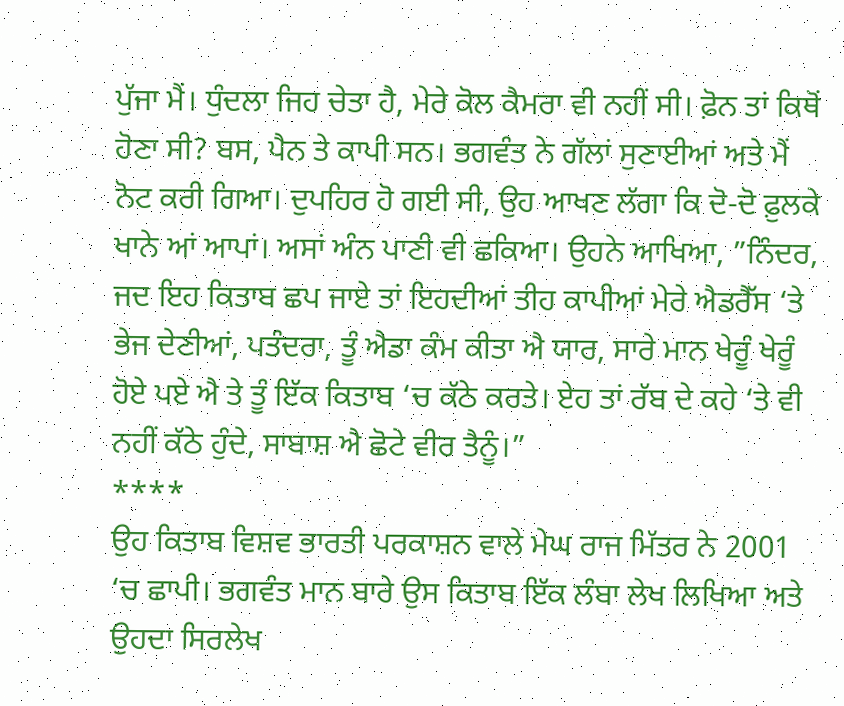ਪੁੱਜਾ ਮੈਂ। ਧੁੰਦਲਾ ਜਿਹ ਚੇਤਾ ਹੈ, ਮੇਰੇ ਕੋਲ ਕੈਮਰਾ ਵੀ ਨਹੀਂ ਸੀ। ਫ਼ੋਨ ਤਾਂ ਕਿਥੋਂ ਹੋਣਾ ਸੀ? ਬਸ, ਪੈਨ ਤੇ ਕਾਪੀ ਸਨ। ਭਗਵੰਤ ਨੇ ਗੱਲਾਂ ਸੁਣਾਈਆਂ ਅਤੇ ਮੈਂ ਨੋਟ ਕਰੀ ਗਿਆ। ਦੁਪਹਿਰ ਹੋ ਗਈ ਸੀ, ਉਹ ਆਖਣ ਲੱਗਾ ਕਿ ਦੋ-ਦੋ ਫ਼ੁਲਕੇ ਖਾਨੇ ਆਂ ਆਪਾਂ। ਅਸਾਂ ਅੰਨ ਪਾਣੀ ਵੀ ਛਕਿਆ। ਉਹਨੇ ਆਖਿਆ, ”ਨਿੰਦਰ, ਜਦ ਇਹ ਕਿਤਾਬ ਛਪ ਜਾਏ ਤਾਂ ਇਹਦੀਆਂ ਤੀਹ ਕਾਪੀਆਂ ਮੇਰੇ ਐਡਰੈੱਸ ‘ਤੇ ਭੇਜ ਦੇਣੀਆਂ, ਪਤੰਦਰਾ, ਤੂੰ ਐਡਾ ਕੰਮ ਕੀਤਾ ਐ ਯਾਰ, ਸਾਰੇ ਮਾਨ ਖੇਰੂੰ ਖੇਰੂੰ ਹੋਏ ਪਏ ਐ ਤੇ ਤੂੰ ਇੱਕ ਕਿਤਾਬ ‘ਚ ਕੱਠੇ ਕਰਤੇ। ਏਹ ਤਾਂ ਰੱਬ ਦੇ ਕਹੇ ‘ਤੇ ਵੀ ਨਹੀਂ ਕੱਠੇ ਹੁੰਦੇ, ਸਾਬਾਸ਼ ਐ ਛੋਟੇ ਵੀਰ ਤੈਨੂੰ।”
****
ਉਹ ਕਿਤਾਬ ਵਿਸ਼ਵ ਭਾਰਤੀ ਪਰਕਾਸ਼ਨ ਵਾਲੇ ਮੇਘ ਰਾਜ ਮਿੱਤਰ ਨੇ 2001 ‘ਚ ਛਾਪੀ। ਭਗਵੰਤ ਮਾਨ ਬਾਰੇ ਉਸ ਕਿਤਾਬ ਇੱਕ ਲੰਬਾ ਲੇਖ ਲਿਖਿਆ ਅਤੇ ਉਹਦਾ ਸਿਰਲੇਖ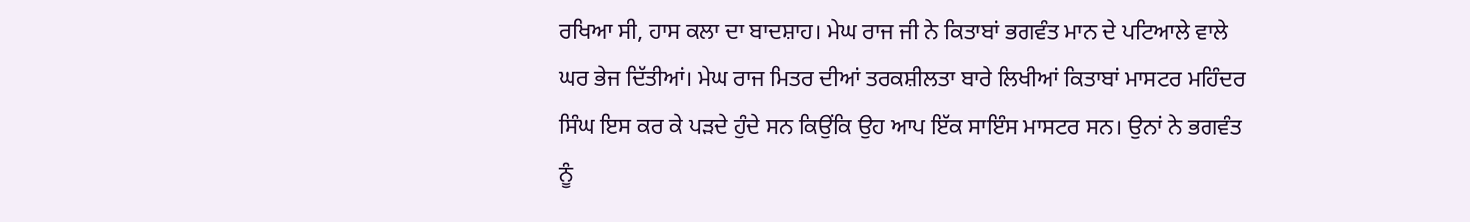ਰਖਿਆ ਸੀ, ਹਾਸ ਕਲਾ ਦਾ ਬਾਦਸ਼ਾਹ। ਮੇਘ ਰਾਜ ਜੀ ਨੇ ਕਿਤਾਬਾਂ ਭਗਵੰਤ ਮਾਨ ਦੇ ਪਟਿਆਲੇ ਵਾਲੇ ਘਰ ਭੇਜ ਦਿੱਤੀਆਂ। ਮੇਘ ਰਾਜ ਮਿਤਰ ਦੀਆਂ ਤਰਕਸ਼ੀਲਤਾ ਬਾਰੇ ਲਿਖੀਆਂ ਕਿਤਾਬਾਂ ਮਾਸਟਰ ਮਹਿੰਦਰ ਸਿੰਘ ਇਸ ਕਰ ਕੇ ਪੜਦੇ ਹੁੰਦੇ ਸਨ ਕਿਉਂਕਿ ਉਹ ਆਪ ਇੱਕ ਸਾਇੰਸ ਮਾਸਟਰ ਸਨ। ਉਨਾਂ ਨੇ ਭਗਵੰਤ ਨੂੰ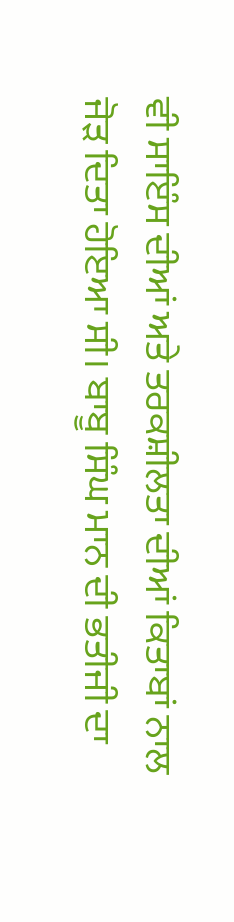ਵੀ ਸਾਇੰਸ ਦੀਆਂ ਅਤੇ ਤਰਕਸ਼ੀਲਤਾ ਦੀਆਂ ਕਿਤਾਬਾਂ ਨਾਲ ਜੋੜ ਦਿਤਾ ਹੋਇਆ ਸੀ। ਬਾਬੂ ਸਿੰਘ ਮਾਨ ਦੀ ਭਤੀਜੀ ਦਾ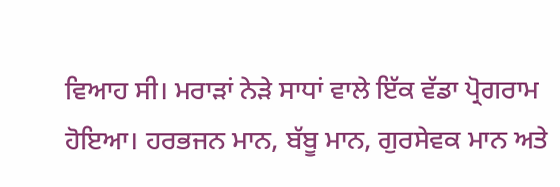ਵਿਆਹ ਸੀ। ਮਰਾੜਾਂ ਨੇੜੇ ਸਾਧਾਂ ਵਾਲੇ ਇੱਕ ਵੱਡਾ ਪ੍ਰੋਗਰਾਮ ਹੋਇਆ। ਹਰਭਜਨ ਮਾਨ, ਬੱਬੂ ਮਾਨ, ਗੁਰਸੇਵਕ ਮਾਨ ਅਤੇ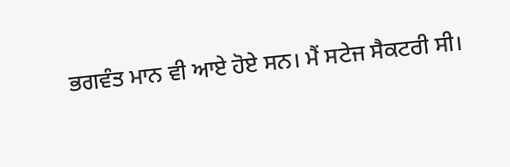ਭਗਵੰਤ ਮਾਨ ਵੀ ਆਏ ਹੋਏ ਸਨ। ਮੈਂ ਸਟੇਜ ਸੈਕਟਰੀ ਸੀ।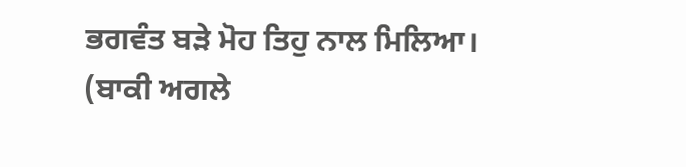ਭਗਵੰਤ ਬੜੇ ਮੋਹ ਤਿਹੁ ਨਾਲ ਮਿਲਿਆ।
(ਬਾਕੀ ਅਗਲੇ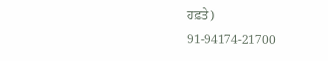ਹਫ਼ਤੇ)
91-94174-21700